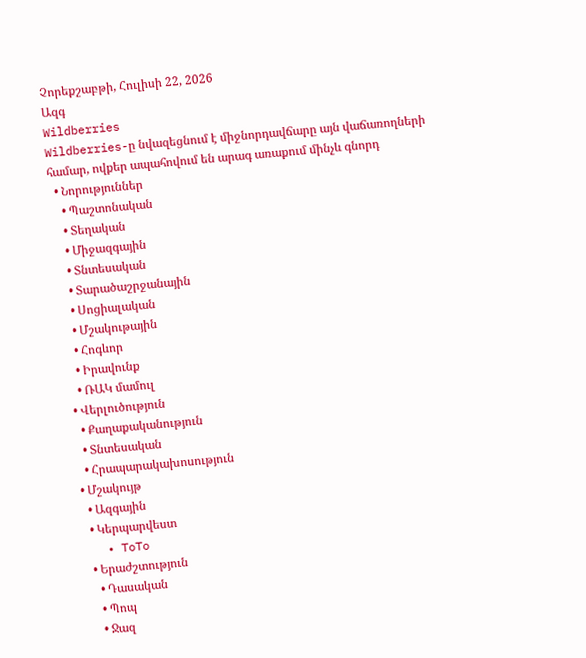Չորեքշաբթի, Հուլիսի 22, 2026
Ազգ
Wildberries
Wildberries-ը նվազեցնում է միջնորդավճարը այն վաճառողների համար, ովքեր ապահովում են արագ առաքում մինչև գնորդ
  • Նորություններ
    • Պաշտոնական
    • Տեղական
    • Միջազգային
    • Տնտեսական
    • Տարածաշրջանային
    • Սոցիալական
    • Մշակութային
    • Հոգևոր
    • Իրավունք
    • ՌԱԿ մամուլ
  • Վերլուծություն
    • Քաղաքականություն
    • Տնտեսական
    • Հրապարակախոսություն
  • Մշակույթ
    • Ազգային
    • Կերպարվեստ
    • ToTo
    • Երաժշտություն
      • Դասական
      • Պոպ
      • Ջազ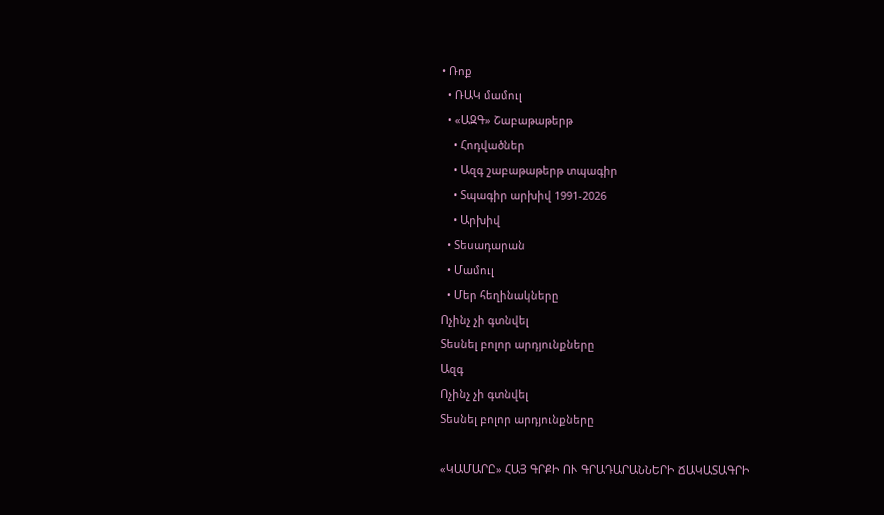• Ռոք
  • ՌԱԿ մամուլ
  • «ԱԶԳ» Շաբաթաթերթ
    • Հոդվածներ
    • Ազգ շաբաթաթերթ տպագիր
    • Տպագիր արխիվ 1991-2026
    • Արխիվ
  • Տեսադարան
  • Մամուլ
  • Մեր հեղինակները
Ոչինչ չի գտնվել
Տեսնել բոլոր արդյունքները
Ազգ
Ոչինչ չի գտնվել
Տեսնել բոլոր արդյունքները

«ԿԱՄԱՐԸ» ՀԱՅ ԳՐՔԻ ՈՒ ԳՐԱԴԱՐԱՆՆԵՐԻ ՃԱԿԱՏԱԳՐԻ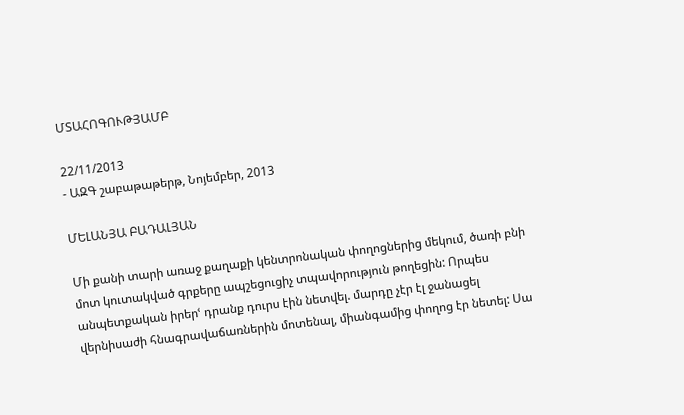ՄՏԱՀՈԳՈՒԹՅԱՄԲ

22/11/2013
- ԱԶԳ շաբաթաթերթ, Նոյեմբեր, 2013

ՄԵԼԱՆՅԱ ԲԱԴԱԼՅԱՆ

Մի քանի տարի առաջ քաղաքի կենտրոնական փողոցներից մեկում, ծառի բնի մոտ կուտակված գրքերը ապշեցուցիչ տպավորություն թողեցին: Որպես անպետքական իրերՙ դրանք դուրս էին նետվել. մարդը չէր էլ ջանացել վերնիսաժի հնագրավաճառներին մոտենալ, միանգամից փողոց էր նետել: Սա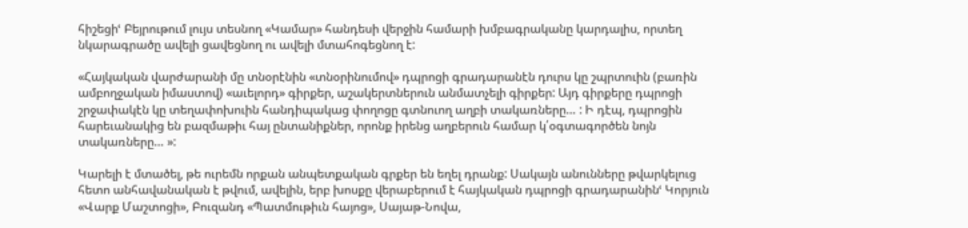հիշեցիՙ Բեյրութում լույս տեսնող «Կամար» հանդեսի վերջին համարի խմբագրականը կարդալիս, որտեղ նկարագրածը ավելի ցավեցնող ու ավելի մտահոգեցնող է:

«Հայկական վարժարանի մը տնօրէնին «տնօրինումով» դպրոցի գրադարանէն դուրս կը շպրտուին (բառին ամբողջական իմաստով) «աւելորդ» գիրքեր, աշակերտներուն անմատչելի գիրքեր: Այդ գիրքերը դպրոցի շրջափակէն կը տեղափոխուին հանդիպակաց փողոցը գտնուող աղբի տակառները… : Ի դէպ, դպրոցին հարեւանակից են բազմաթիւ հայ ընտանիքներ, որոնք իրենց աղբերուն համար կ՛օգտագործեն նոյն տակառները… »:

Կարելի է մտածել, թե ուրեմն որքան անպետքական գրքեր են եղել դրանք: Սակայն անունները թվարկելուց հետո անհավանական է թվում, ավելին, երբ խոսքը վերաբերում է հայկական դպրոցի գրադարանինՙ Կորյուն «Վարք Մաշտոցի», Բուզանդ «Պատմութիւն հայոց», Սայաթ-Նովա,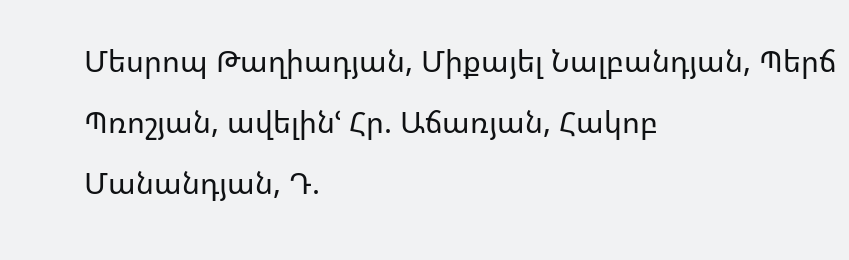Մեսրոպ Թաղիադյան, Միքայել Նալբանդյան, Պերճ Պռոշյան, ավելինՙ Հր. Աճառյան, Հակոբ Մանանդյան, Դ.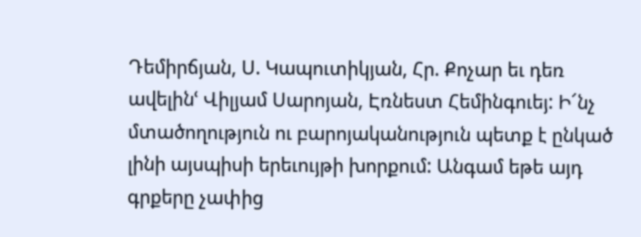Դեմիրճյան, Ս. Կապուտիկյան, Հր. Քոչար եւ դեռ ավելինՙ Վիլյամ Սարոյան, Էռնեստ Հեմինգուեյ: Ի՜նչ մտածողություն ու բարոյականություն պետք է ընկած լինի այսպիսի երեւույթի խորքում: Անգամ եթե այդ գրքերը չափից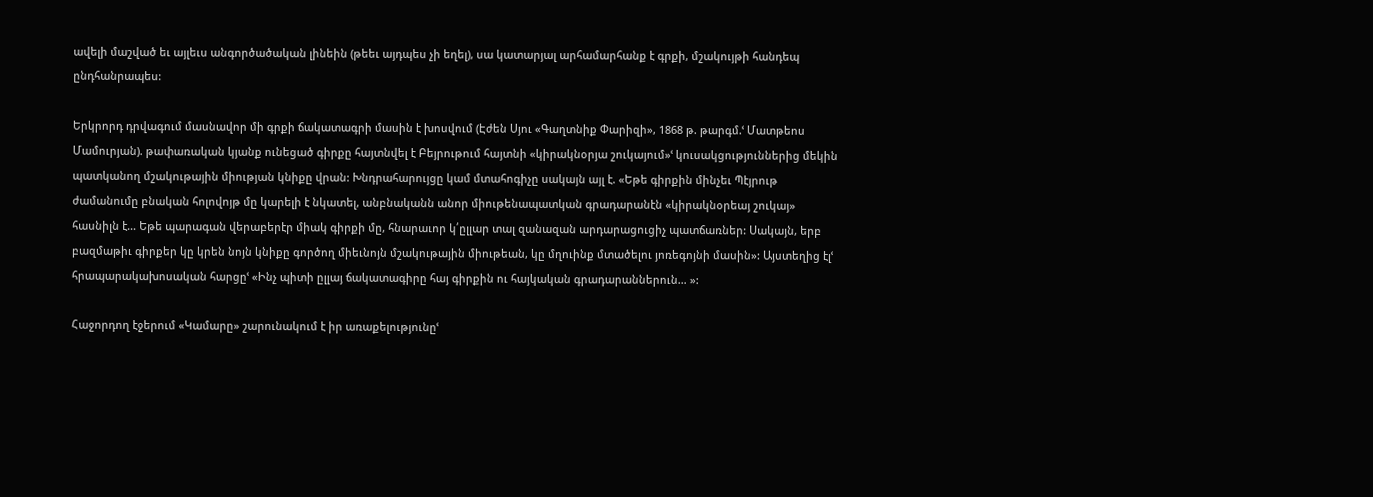ավելի մաշված եւ այլեւս անգործածական լինեին (թեեւ այդպես չի եղել), սա կատարյալ արհամարհանք է գրքի, մշակույթի հանդեպ ընդհանրապես:

Երկրորդ դրվագում մասնավոր մի գրքի ճակատագրի մասին է խոսվում (Էժեն Սյու «Գաղտնիք Փարիզի», 1868 թ. թարգմ.ՙ Մատթեոս Մամուրյան). թափառական կյանք ունեցած գիրքը հայտնվել է Բեյրութում հայտնի «կիրակնօրյա շուկայում»ՙ կուսակցություններից մեկին պատկանող մշակութային միության կնիքը վրան: Խնդրահարույցը կամ մտահոգիչը սակայն այլ է. «Եթե գիրքին մինչեւ Պէյրութ ժամանումը բնական հոլովոյթ մը կարելի է նկատել, անբնականն անոր միութենապատկան գրադարանէն «կիրակնօրեայ շուկայ» հասնիլն է… Եթե պարագան վերաբերէր միակ գիրքի մը, հնարաւոր կ՛ըլլար տալ զանազան արդարացուցիչ պատճառներ: Սակայն, երբ բազմաթիւ գիրքեր կը կրեն նոյն կնիքը գործող միեւնոյն մշակութային միութեան, կը մղուինք մտածելու յոռեգոյնի մասին»: Այստեղից էլՙ հրապարակախոսական հարցըՙ «Ինչ պիտի ըլլայ ճակատագիրը հայ գիրքին ու հայկական գրադարաններուն… »:

Հաջորդող էջերում «Կամարը» շարունակում է իր առաքելությունըՙ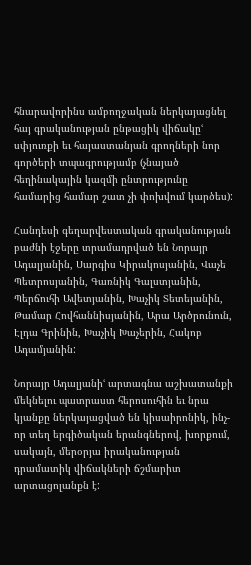հնարավորինս ամբողջական ներկայացնել հայ գրականության ընթացիկ վիճակըՙ սփյուռքի եւ հայաստանյան գրողների նոր գործերի տպագրությամբ (չնայած հեղինակային կազմի ընտրությունը համարից համար շատ չի փոխվում կարծես):

Հանդեսի գեղարվեստական գրականության բաժնի էջերը տրամադրված են Նորայր Ադալյանին, Սարգիս Կիրակոսյանին, Վաչե Պետրոսյանին, Գառնիկ Գալստյանին, Պերճուհի Ավետյանին, Խաչիկ Տետեյանին, Թամար Հովհաննիսյանին, Արա Արծրունուն, Էլդա Գրինին, Խաչիկ Խաչերին, Հակոբ Ադամյանին:

Նորայր Ադալյանիՙ արտագնա աշխատանքի մեկնելու պատրաստ հերոսուհին եւ նրա կյանքը ներկայացված են կիսաիրոնիկ, ինչ-որ տեղ երգիծական երանգներով, խորքում, սակայն, մերօրյա իրականության դրամատիկ վիճակների ճշմարիտ արտացոլանքն է: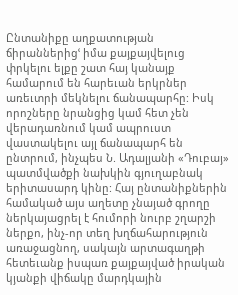Ընտանիքը աղքատության ճիրաններիցՙ իմա քայքայվելուց փրկելու ելքը շատ հայ կանայք համարում են հարեւան երկրներ առեւտրի մեկնելու ճանապարհը: Իսկ որոշները նրանցից կամ հետ չեն վերադառնում կամ ապրուստ վաստակելու այլ ճանապարհ են ընտրում, ինչպես Ն. Ադալյանի «Դուբայ» պատմվածքի նախկին գյուղաբնակ երիտասարդ կինը: Հայ ընտանիքներին համակած այս աղետը չնայած գրողը ներկայացրել է հումորի նուրբ շղարշի ներքո, ինչ-որ տեղ խղճահարություն առաջացնող, սակայն արտագաղթի հետեւանք իսպառ քայքայված իրական կյանքի վիճակը մարդկային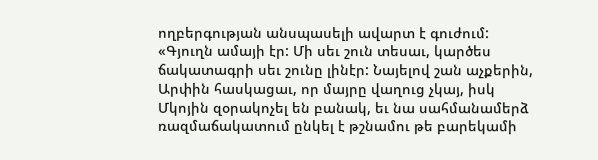ողբերգության անսպասելի ավարտ է գուժում: «Գյուղն ամայի էր: Մի սեւ շուն տեսաւ, կարծես ճակատագրի սեւ շունը լինէր: Նայելով շան աչքերին, Արփին հասկացաւ, որ մայրը վաղուց չկայ, իսկ Մկոյին զօրակոչել են բանակ, եւ նա սահմանամերձ ռազմաճակատում ընկել է թշնամու թե բարեկամի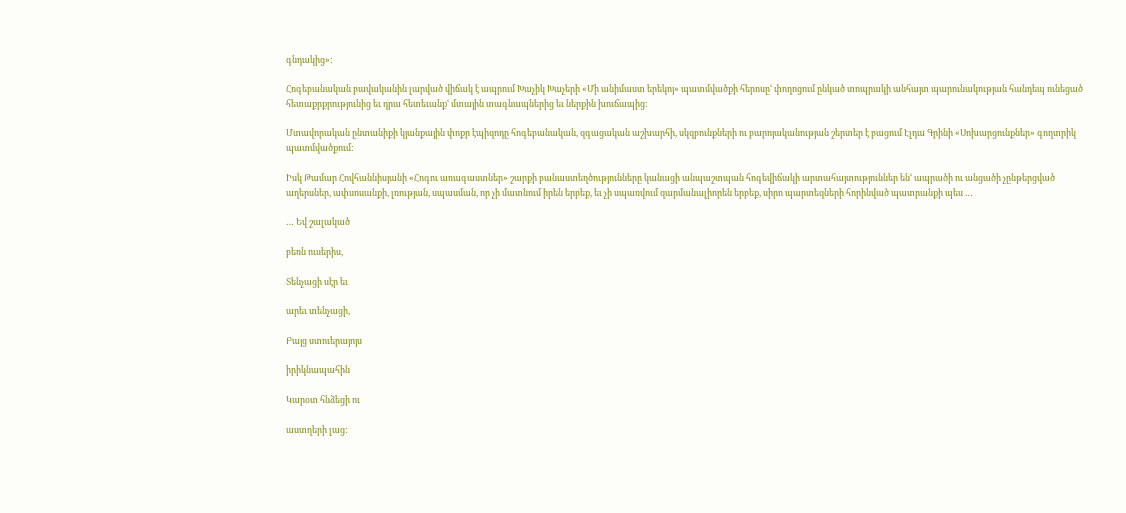գնդակից»:

Հոգեբանական բավականին լարված վիճակ է ապրում Խաչիկ Խաչերի «Մի անիմաստ երեկոյ» պատմվածքի հերոսըՙ փողոցում ընկած տոպրակի անհայտ պարունակության հանդեպ ունեցած հետաքրքրությունից եւ դրա հետեւանքՙ մտային տագնապներից եւ ներքին խուճապից:

Մտավորական ընտանիքի կյանքային փոքր էպիզոդը հոգեբանական, զգացական աշխարհի, սկզբունքների ու բարոյականության շերտեր է բացում Էլդա Գրինի «Սոխարցունքներ» գողտրիկ պատմվածքում:

Իսկ Թամար Հովհաննիսյանի «Հոգու առագաստներ» շարքի բանաստեղծությունները կանացի անպաշտպան հոգեվիճակի արտահայտություններ ենՙ ապրածի ու անցածի չընթերցված աղերսներ, ափսոսանքի, լռության, սպասման, որ չի մատնում իրեն երբեք, եւ չի սպառվում զարմանալիորեն երբեք, սիրո պարտեզների հորինված պատրանքի պես …

… Եվ շալակած

բեռն ուսերիս,

Տենչացի սէր եւ

արեւ տենչացի,

Բայց ստուերայոյս

իրիկնապահին

Կարօտ հնձեցի ու

աստղերի լաց: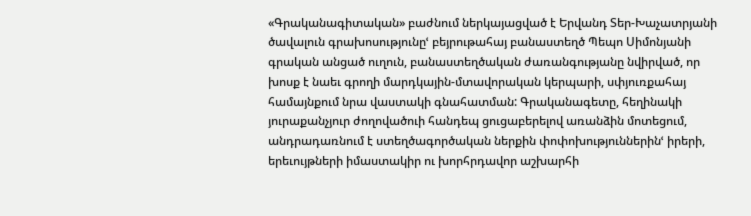«Գրականագիտական» բաժնում ներկայացված է Երվանդ Տեր-Խաչատրյանի ծավալուն գրախոսությունըՙ բեյրութահայ բանաստեղծ Պեպո Սիմոնյանի գրական անցած ուղուն, բանաստեղծական ժառանգությանը նվիրված, որ խոսք է նաեւ գրողի մարդկային-մտավորական կերպարի, սփյուռքահայ համայնքում նրա վաստակի գնահատման: Գրականագետը, հեղինակի յուրաքանչյուր ժողովածուի հանդեպ ցուցաբերելով առանձին մոտեցում, անդրադառնում է ստեղծագործական ներքին փոփոխություններինՙ իրերի, երեւույթների իմաստակիր ու խորհրդավոր աշխարհի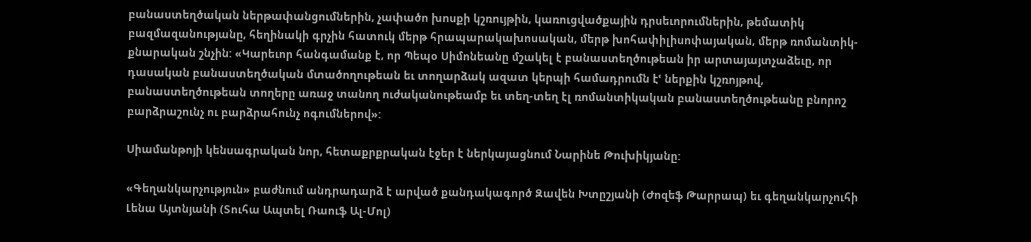բանաստեղծական ներթափանցումներին, չափածո խոսքի կշռույթին, կառուցվածքային դրսեւորումներին, թեմատիկ բազմազանությանը, հեղինակի գրչին հատուկ մերթ հրապարակախոսական, մերթ խոհափիլիսոփայական, մերթ ռոմանտիկ-քնարական շնչին: «Կարեւոր հանգամանք է, որ Պեպօ Սիմոնեանը մշակել է բանաստեղծութեան իր արտայայտչաձեւը, որ դասական բանաստեղծական մտածողութեան եւ տողարձակ ազատ կերպի համադրումն էՙ ներքին կշռոյթով, բանաստեղծութեան տողերը առաջ տանող ուժականութեամբ եւ տեղ-տեղ էլ ռոմանտիկական բանաստեղծութեանը բնորոշ բարձրաշունչ ու բարձրահունչ ոգումներով»:

Սիամանթոյի կենսագրական նոր, հետաքրքրական էջեր է ներկայացնում Նարինե Թուխիկյանը:

«Գեղանկարչություն» բաժնում անդրադարձ է արված քանդակագործ Զավեն Խտըշյանի (Ժոզեֆ Թարրապ) եւ գեղանկարչուհի Լենա Այտնյանի (Տուհա Ապտել Ռաուֆ Ալ-Մոլ)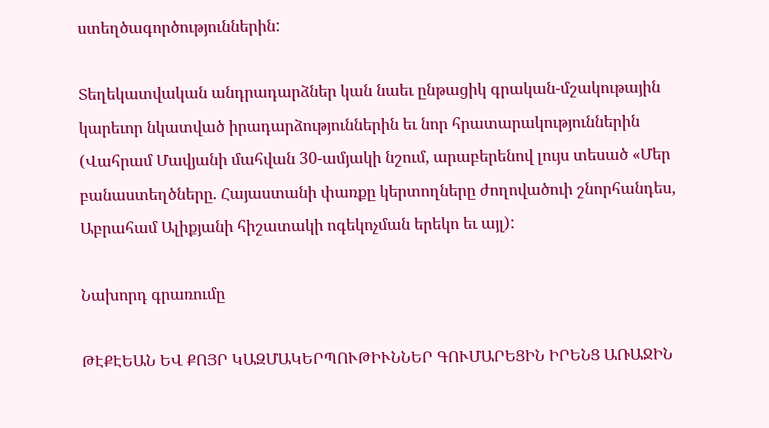ստեղծագործություններին:

Տեղեկատվական անդրադարձներ կան նաեւ ընթացիկ գրական-մշակութային կարեւոր նկատված իրադարձություններին եւ նոր հրատարակություններին (Վահրամ Մավյանի մահվան 30-ամյակի նշում, արաբերենով լույս տեսած «Մեր բանաստեղծները. Հայաստանի փառքը կերտողները ժողովածուի շնորհանդես, Աբրահամ Ալիքյանի հիշատակի ոգեկոչման երեկո եւ այլ):

Նախորդ գրառումը

ԹԷՔԷԵԱՆ ԵՎ ՔՈՅՐ ԿԱԶՄԱԿԵՐՊՈՒԹԻՒՆՆԵՐ ԳՈՒՄԱՐԵՑԻՆ ԻՐԵՆՑ ԱՌԱՋԻՆ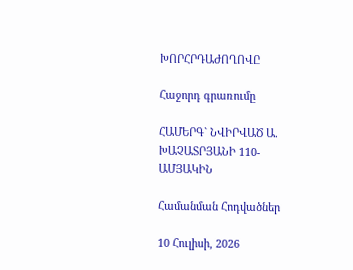ԽՈՐՀՐԴԱԺՈՂՈՎԸ

Հաջորդ գրառումը

ՀԱՄԵՐԳ` ՆՎԻՐՎԱԾ Ա. ԽԱՉԱՏՐՅԱՆԻ 110-ԱՄՅԱԿԻՆ

Համանման Հոդվածներ

10 Հուլիսի, 2026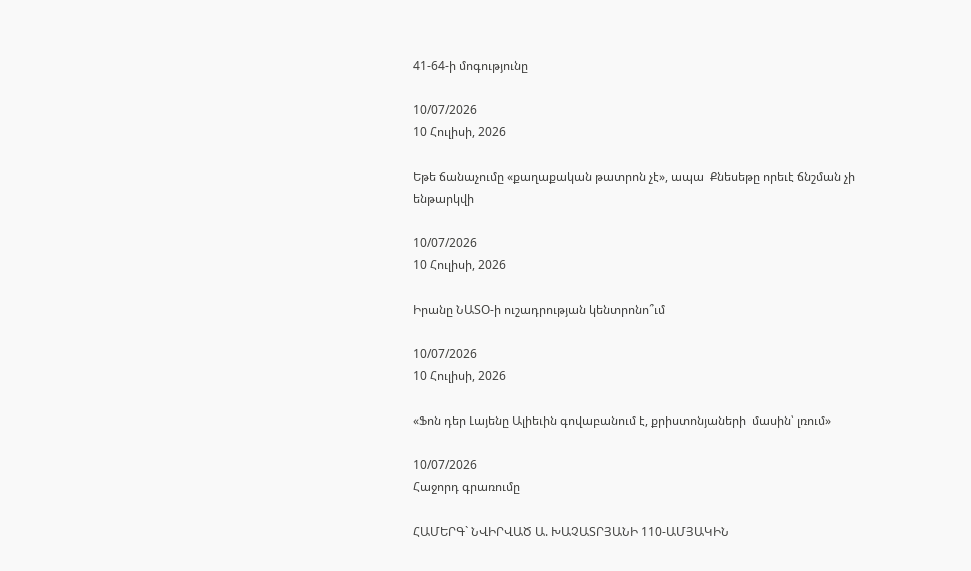41-64-ի մոգությունը

10/07/2026
10 Հուլիսի, 2026

Եթե ճանաչումը «քաղաքական թատրոն չէ», ապա  Քնեսեթը որեւէ ճնշման չի ենթարկվի

10/07/2026
10 Հուլիսի, 2026

Իրանը ՆԱՏՕ-ի ուշադրության կենտրոնո՞ւմ

10/07/2026
10 Հուլիսի, 2026

«Ֆոն դեր Լայենը Ալիեւին գովաբանում է, քրիստոնյաների  մասին՝ լռում»

10/07/2026
Հաջորդ գրառումը

ՀԱՄԵՐԳ` ՆՎԻՐՎԱԾ Ա. ԽԱՉԱՏՐՅԱՆԻ 110-ԱՄՅԱԿԻՆ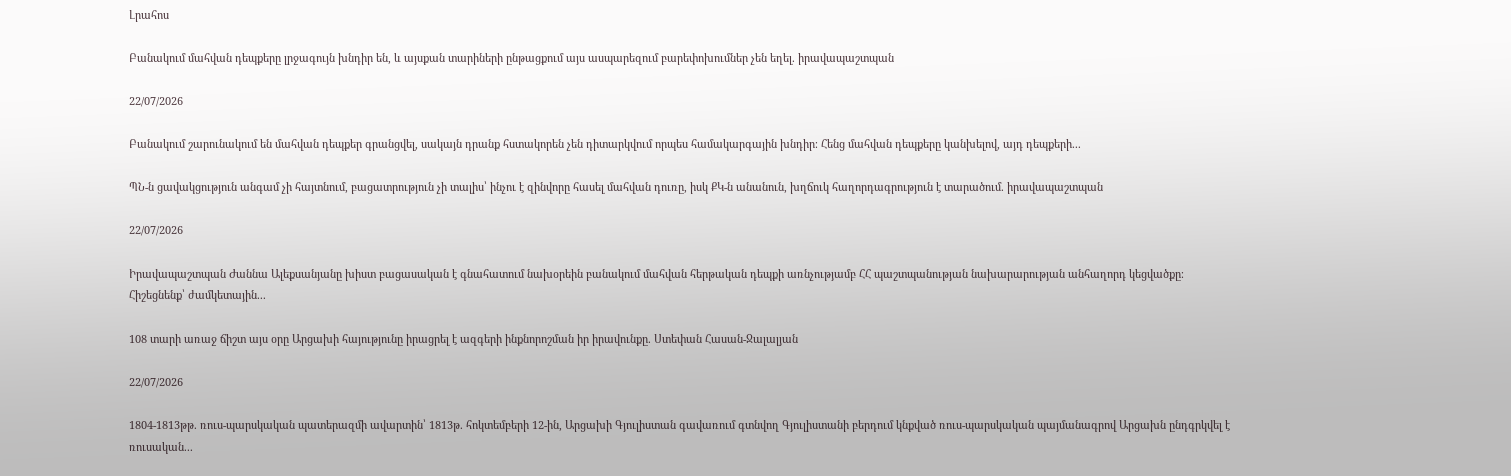Լրահոս

Բանակում մահվան դեպքերը լրջագույն խնդիր են, և այսքան տարիների ընթացքում այս ասպարեզում բարեփոխումներ չեն եղել. իրավապաշտպան

22/07/2026

Բանակում շարունակում են մահվան դեպքեր գրանցվել, սակայն դրանք հստակորեն չեն դիտարկվում որպես համակարգային խնդիր։ Հենց մահվան դեպքերը կանխելով, այդ դեպքերի...

ՊՆ-ն ցավակցություն անգամ չի հայտնում, բացատրություն չի տալիս՝ ինչու է զինվորը հասել մահվան դուռը, իսկ ՔԿ-ն անանուն, խղճուկ հաղորդագրություն է տարածում. իրավապաշտպան

22/07/2026

Իրավապաշտպան Ժաննա Ալեքսանյանը խիստ բացասական է գնահատում նախօրեին բանակում մահվան հերթական դեպքի առնչությամբ ՀՀ պաշտպանության նախարարության անհաղորդ կեցվածքը։ Հիշեցնենք՝ ժամկետային...

108 տարի առաջ ճիշտ այս օրը Արցախի հայությունը իրացրել է ազգերի ինքնորոշման իր իրավունքը. Ստեփան Հասան-Ջալալյան

22/07/2026

1804-1813թթ. ռուս-պարսկական պատերազմի ավարտին՝ 1813թ. հոկտեմբերի 12-ին, Արցախի Գյուլիստան գավառում գտնվող Գյուլիստանի բերդում կնքված ռուս-պարսկական պայմանագրով Արցախն ընդգրկվել է ռուսական...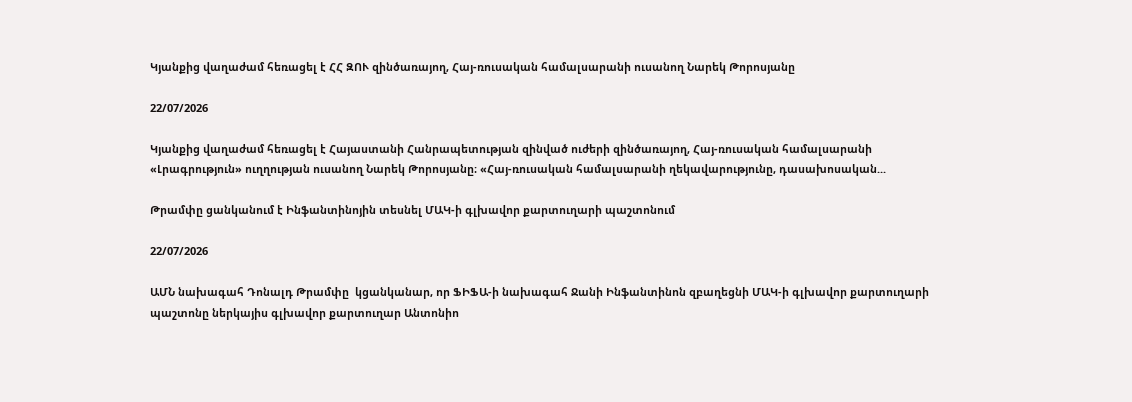Կյանքից վաղաժամ հեռացել է ՀՀ ԶՈՒ զինծառայող, Հայ-ռուսական համալսարանի ուսանող Նարեկ Թորոսյանը

22/07/2026

Կյանքից վաղաժամ հեռացել է Հայաստանի Հանրապետության զինված ուժերի զինծառայող, Հայ-ռուսական համալսարանի «Լրագրություն» ուղղության ուսանող Նարեկ Թորոսյանը։ «Հայ-ռուսական համալսարանի ղեկավարությունը, դասախոսական...

Թրամփը ցանկանում է Ինֆանտինոյին տեսնել ՄԱԿ-ի գլխավոր քարտուղարի պաշտոնում

22/07/2026

ԱՄՆ նախագահ Դոնալդ Թրամփը  կցանկանար, որ ՖԻՖԱ-ի նախագահ Ջանի Ինֆանտինոն զբաղեցնի ՄԱԿ-ի գլխավոր քարտուղարի պաշտոնը ներկայիս գլխավոր քարտուղար Անտոնիո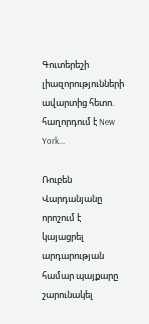Գուտերեշի լիազորությունների ավարտից հետո.  հաղորդում է New York...

Ռուբեն Վարդանյանը որոշում է կայացրել արդարության համար պայքարը շարունակել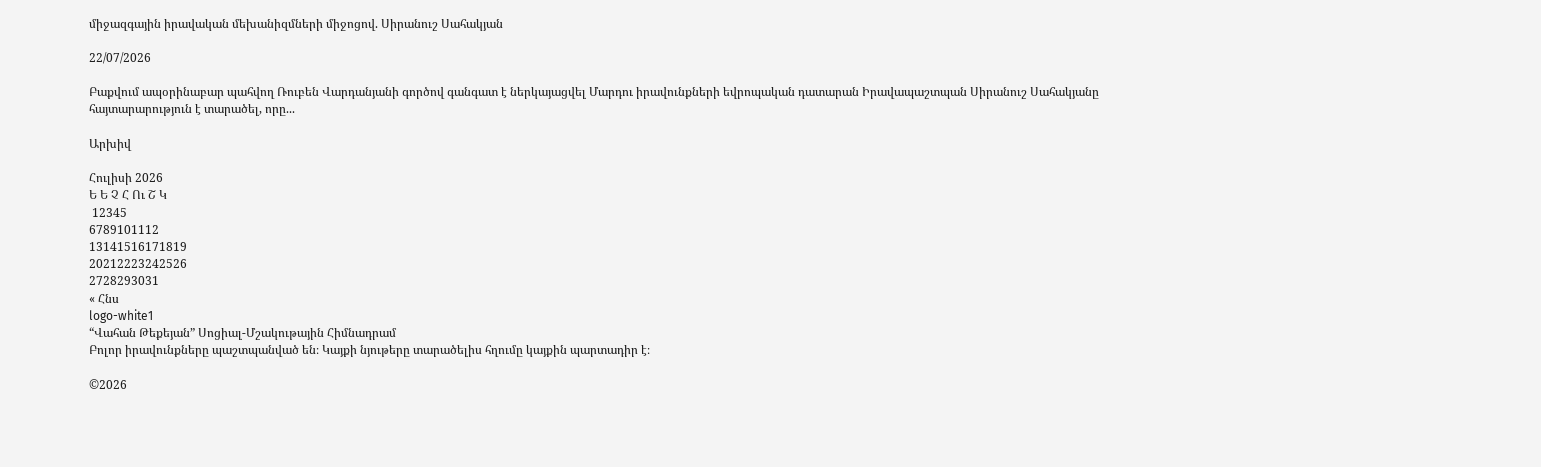միջազգային իրավական մեխանիզմների միջոցով. Սիրանուշ Սահակյան

22/07/2026

Բաքվում ապօրինաբար պահվող Ռուբեն Վարդանյանի գործով գանգատ է ներկայացվել Մարդու իրավունքների եվրոպական դատարան Իրավապաշտպան Սիրանուշ Սահակյանը հայտարարություն է տարածել, որը...

Արխիվ

Հուլիսի 2026
Ե Ե Չ Հ Ու Շ Կ
 12345
6789101112
13141516171819
20212223242526
2728293031
« Հնս
logo-white1
“Վահան Թեքեյան” Սոցիալ-Մշակութային Հիմնադրամ
Բոլոր իրավունքները պաշտպանված են։ Կայքի նյութերը տարածելիս հղումը կայքին պարտադիր է։

©2026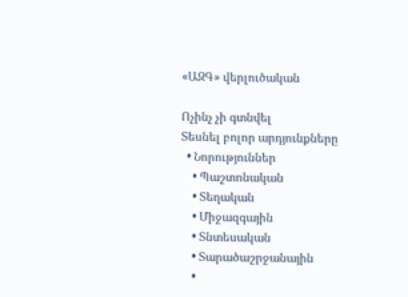«ԱԶԳ» վերլուծական

Ոչինչ չի գտնվել
Տեսնել բոլոր արդյունքները
  • Նորություններ
    • Պաշտոնական
    • Տեղական
    • Միջազգային
    • Տնտեսական
    • Տարածաշրջանային
    •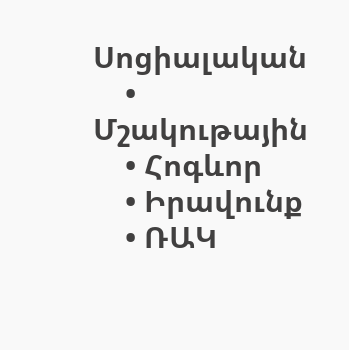Սոցիալական
    • Մշակութային
    • Հոգևոր
    • Իրավունք
    • ՌԱԿ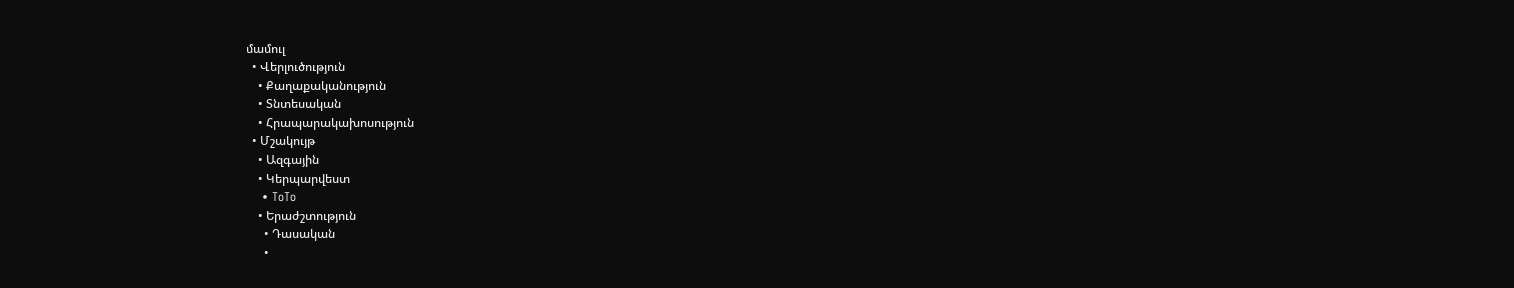մամուլ
  • Վերլուծություն
    • Քաղաքականություն
    • Տնտեսական
    • Հրապարակախոսություն
  • Մշակույթ
    • Ազգային
    • Կերպարվեստ
    • ToTo
    • Երաժշտություն
      • Դասական
      •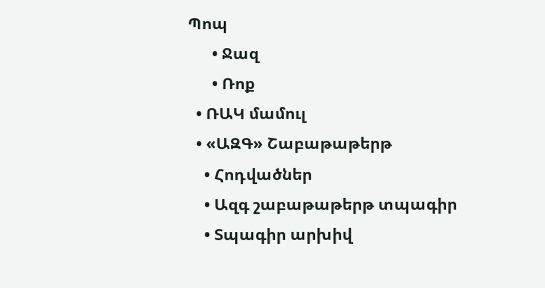Պոպ
      • Ջազ
      • Ռոք
  • ՌԱԿ մամուլ
  • «ԱԶԳ» Շաբաթաթերթ
    • Հոդվածներ
    • Ազգ շաբաթաթերթ տպագիր
    • Տպագիր արխիվ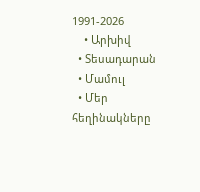1991-2026
    • Արխիվ
  • Տեսադարան
  • Մամուլ
  • Մեր հեղինակները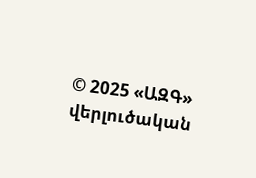© 2025 «ԱԶԳ» վերլուծական